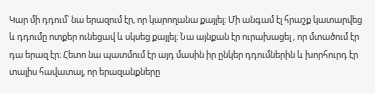Կար մի դդում՝ նա երազում էր, որ կարողանա քայլել։ Մի անգամ էլ հրաշք կատարվեց և դդումը ոտքեր ունեցավ և սկսեց քայլել։ Նա այնքան էր ուրախացել , որ մտածում էր դա երազ էր։ Հետո նա պատմում էր այդ մասին իր ընկեր դդումներին և խորհուրդ էր տալիս հավատալ, որ երազանքները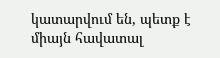կատարվում են, պետք է միայն հավատալ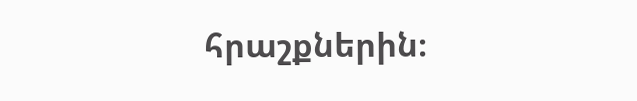հրաշքներին։